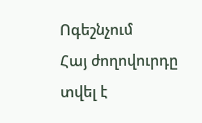Ոգեշնչում
Հայ ժողովուրդը տվել է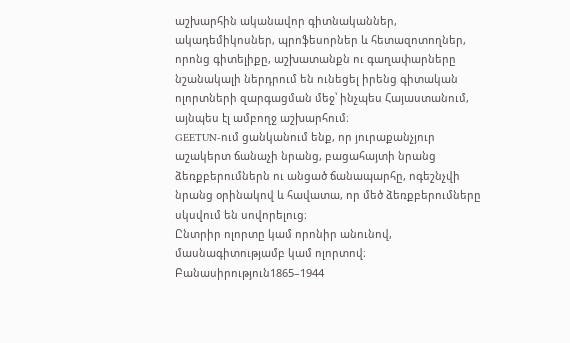աշխարհին ականավոր գիտնականներ, ակադեմիկոսներ, պրոֆեսորներ և հետազոտողներ, որոնց գիտելիքը, աշխատանքն ու գաղափարները նշանակալի ներդրում են ունեցել իրենց գիտական ոլորտների զարգացման մեջ՝ ինչպես Հայաստանում, այնպես էլ ամբողջ աշխարհում։
GEETUN-ում ցանկանում ենք, որ յուրաքանչյուր աշակերտ ճանաչի նրանց, բացահայտի նրանց ձեռքբերումներն ու անցած ճանապարհը, ոգեշնչվի նրանց օրինակով և հավատա, որ մեծ ձեռքբերումները սկսվում են սովորելուց։
Ընտրիր ոլորտը կամ որոնիր անունով, մասնագիտությամբ կամ ոլորտով։
Բանասիրություն1865–1944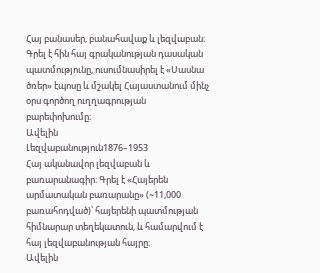Հայ բանասեր, բանահավաք և լեզվաբան։ Գրել է հին հայ գրականության դասական պատմությունը, ուսումնասիրել է «Սասնա ծռեր» էպոսը և մշակել Հայաստանում մինչ օրս գործող ուղղագրության բարեփոխումը։
Ավելին
Լեզվաբանություն1876–1953
Հայ ականավոր լեզվաբան և բառարանագիր։ Գրել է «Հայերեն արմատական բառարանը» (~11,000 բառահոդված)՝ հայերենի պատմության հիմնարար տեղեկատուն, և համարվում է հայ լեզվաբանության հայրը։
Ավելին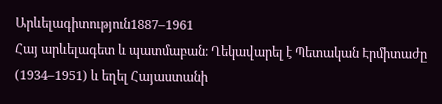Արևելագիտություն1887–1961
Հայ արևելագետ և պատմաբան։ Ղեկավարել է Պետական Էրմիտաժը (1934–1951) և եղել Հայաստանի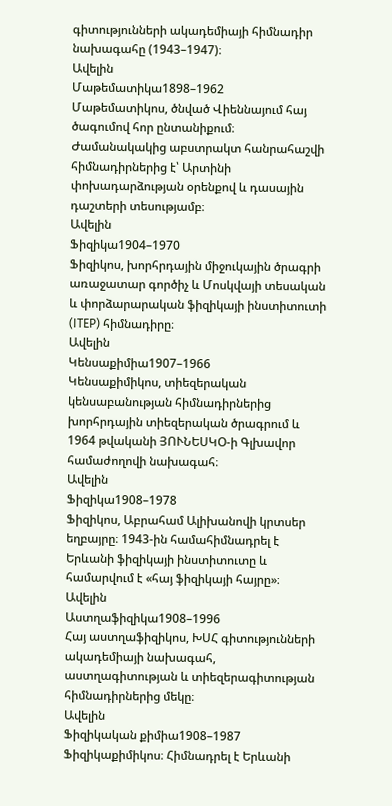գիտությունների ակադեմիայի հիմնադիր նախագահը (1943–1947)։
Ավելին
Մաթեմատիկա1898–1962
Մաթեմատիկոս, ծնված Վիեննայում հայ ծագումով հոր ընտանիքում։ Ժամանակակից աբստրակտ հանրահաշվի հիմնադիրներից է՝ Արտինի փոխադարձության օրենքով և դասային դաշտերի տեսությամբ։
Ավելին
Ֆիզիկա1904–1970
Ֆիզիկոս, խորհրդային միջուկային ծրագրի առաջատար գործիչ և Մոսկվայի տեսական և փորձարարական ֆիզիկայի ինստիտուտի (ITEP) հիմնադիրը։
Ավելին
Կենսաքիմիա1907–1966
Կենսաքիմիկոս, տիեզերական կենսաբանության հիմնադիրներից խորհրդային տիեզերական ծրագրում և 1964 թվականի ՅՈՒՆԵՍԿՕ-ի Գլխավոր համաժողովի նախագահ։
Ավելին
Ֆիզիկա1908–1978
Ֆիզիկոս, Աբրահամ Ալիխանովի կրտսեր եղբայրը։ 1943-ին համահիմնադրել է Երևանի ֆիզիկայի ինստիտուտը և համարվում է «հայ ֆիզիկայի հայրը»։
Ավելին
Աստղաֆիզիկա1908–1996
Հայ աստղաֆիզիկոս, ԽՍՀ գիտությունների ակադեմիայի նախագահ, աստղագիտության և տիեզերագիտության հիմնադիրներից մեկը։
Ավելին
Ֆիզիկական քիմիա1908–1987
Ֆիզիկաքիմիկոս։ Հիմնադրել է Երևանի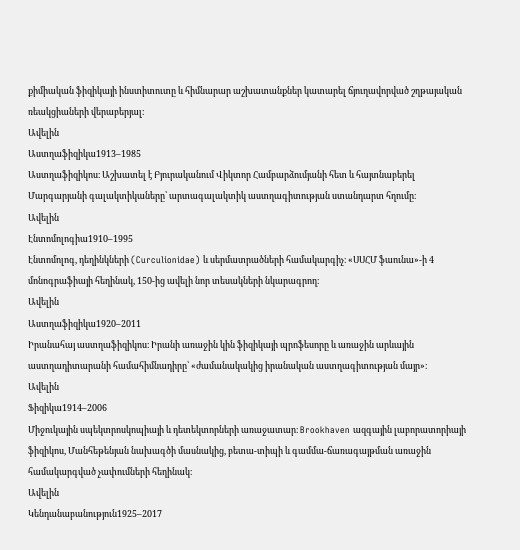քիմիական ֆիզիկայի ինստիտուտը և հիմնարար աշխատանքներ կատարել ճյուղավորված շղթայական ռեակցիաների վերաբերյալ։
Ավելին
Աստղաֆիզիկա1913–1985
Աստղաֆիզիկոս։ Աշխատել է Բյուրականում Վիկտոր Համբարձումյանի հետ և հայտնաբերել Մարգարյանի գալակտիկաները՝ արտագալակտիկ աստղագիտության ստանդարտ հղումը։
Ավելին
Էնտոմոլոգիա1910–1995
Էնտոմոլոգ, դեղինկների (Curculionidae) և սերմատրածների համակարգիչ։ «ՍՍՀՄ ֆաունա»-ի 4 մոնոգրաֆիայի հեղինակ, 150-ից ավելի նոր տեսակների նկարագրող։
Ավելին
Աստղաֆիզիկա1920–2011
Իրանահայ աստղաֆիզիկոս։ Իրանի առաջին կին ֆիզիկայի պրոֆեսորը և առաջին արևային աստղադիտարանի համահիմնադիրը՝ «ժամանակակից իրանական աստղագիտության մայր»։
Ավելին
Ֆիզիկա1914–2006
Միջուկային սպեկտրոսկոպիայի և դետեկտորների առաջատար։ Brookhaven ազգային լաբորատորիայի ֆիզիկոս, Մանհեթենյան նախագծի մասնակից, բետա-տիպի և գամմա-ճառագայթման առաջին համակարգված չափումների հեղինակ։
Ավելին
Կենդանաբանություն1925–2017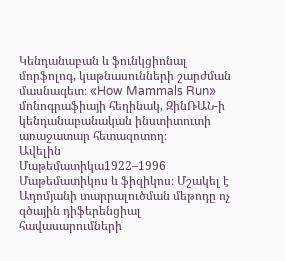Կենդանաբան և ֆունկցիոնալ մորֆոլոգ, կաթնասունների շարժման մասնագետ։ «How Mammals Run» մոնոգրաֆիայի հեղինակ, ԶինՌԱՆ-ի կենդանաբանական ինստիտուտի առաջատար հետազոտող։
Ավելին
Մաթեմատիկա1922–1996
Մաթեմատիկոս և ֆիզիկոս։ Մշակել է Ադոմյանի տարրալուծման մեթոդը ոչ գծային դիֆերենցիալ հավասարումների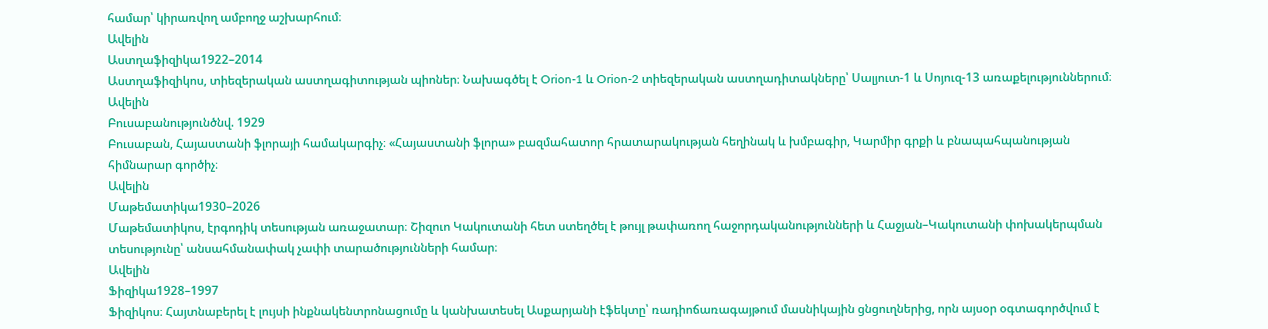համար՝ կիրառվող ամբողջ աշխարհում։
Ավելին
Աստղաֆիզիկա1922–2014
Աստղաֆիզիկոս, տիեզերական աստղագիտության պիոներ։ Նախագծել է Orion-1 և Orion-2 տիեզերական աստղադիտակները՝ Սալյուտ-1 և Սոյուզ-13 առաքելություններում։
Ավելին
Բուսաբանությունծնվ. 1929
Բուսաբան, Հայաստանի ֆլորայի համակարգիչ։ «Հայաստանի ֆլորա» բազմահատոր հրատարակության հեղինակ և խմբագիր, Կարմիր գրքի և բնապահպանության հիմնարար գործիչ։
Ավելին
Մաթեմատիկա1930–2026
Մաթեմատիկոս, էրգոդիկ տեսության առաջատար։ Շիզուո Կակուտանի հետ ստեղծել է թույլ թափառող հաջորդականությունների և Հաջյան–Կակուտանի փոխակերպման տեսությունը՝ անսահմանափակ չափի տարածությունների համար։
Ավելին
Ֆիզիկա1928–1997
Ֆիզիկոս։ Հայտնաբերել է լույսի ինքնակենտրոնացումը և կանխատեսել Ասքարյանի էֆեկտը՝ ռադիոճառագայթում մասնիկային ցնցուղներից, որն այսօր օգտագործվում է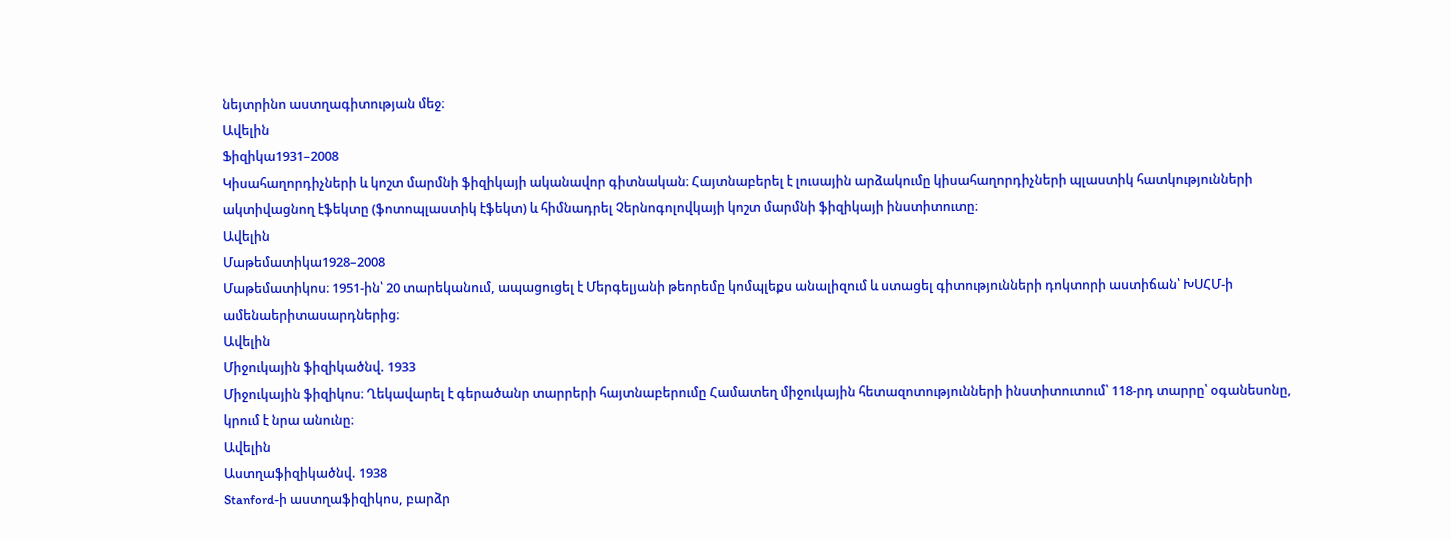նեյտրինո աստղագիտության մեջ։
Ավելին
Ֆիզիկա1931–2008
Կիսահաղորդիչների և կոշտ մարմնի ֆիզիկայի ականավոր գիտնական։ Հայտնաբերել է լուսային արձակումը կիսահաղորդիչների պլաստիկ հատկությունների ակտիվացնող էֆեկտը (ֆոտոպլաստիկ էֆեկտ) և հիմնադրել Չերնոգոլովկայի կոշտ մարմնի ֆիզիկայի ինստիտուտը։
Ավելին
Մաթեմատիկա1928–2008
Մաթեմատիկոս։ 1951-ին՝ 20 տարեկանում, ապացուցել է Մերգելյանի թեորեմը կոմպլեքս անալիզում և ստացել գիտությունների դոկտորի աստիճան՝ ԽՍՀՄ-ի ամենաերիտասարդներից։
Ավելին
Միջուկային ֆիզիկածնվ. 1933
Միջուկային ֆիզիկոս։ Ղեկավարել է գերածանր տարրերի հայտնաբերումը Համատեղ միջուկային հետազոտությունների ինստիտուտում՝ 118-րդ տարրը՝ օգանեսոնը, կրում է նրա անունը։
Ավելին
Աստղաֆիզիկածնվ. 1938
Stanford-ի աստղաֆիզիկոս, բարձր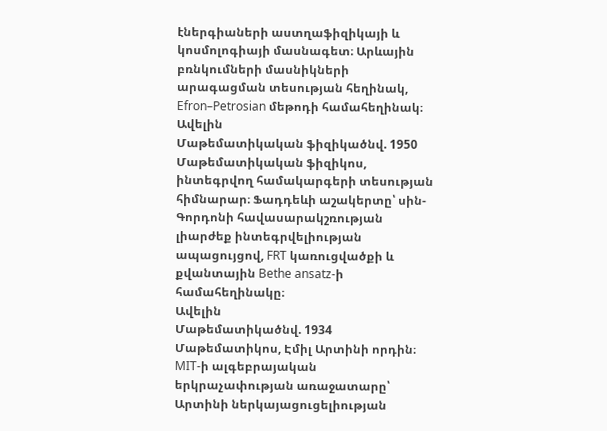էներգիաների աստղաֆիզիկայի և կոսմոլոգիայի մասնագետ։ Արևային բռնկումների մասնիկների արագացման տեսության հեղինակ, Efron–Petrosian մեթոդի համահեղինակ։
Ավելին
Մաթեմատիկական ֆիզիկածնվ. 1950
Մաթեմատիկական ֆիզիկոս, ինտեգրվող համակարգերի տեսության հիմնարար։ Ֆադդեևի աշակերտը՝ սին-Գորդոնի հավասարակշռության լիարժեք ինտեգրվելիության ապացույցով, FRT կառուցվածքի և քվանտային Bethe ansatz-ի համահեղինակը։
Ավելին
Մաթեմատիկածնվ. 1934
Մաթեմատիկոս, Էմիլ Արտինի որդին։ MIT-ի ալգեբրայական երկրաչափության առաջատարը՝ Արտինի ներկայացուցելիության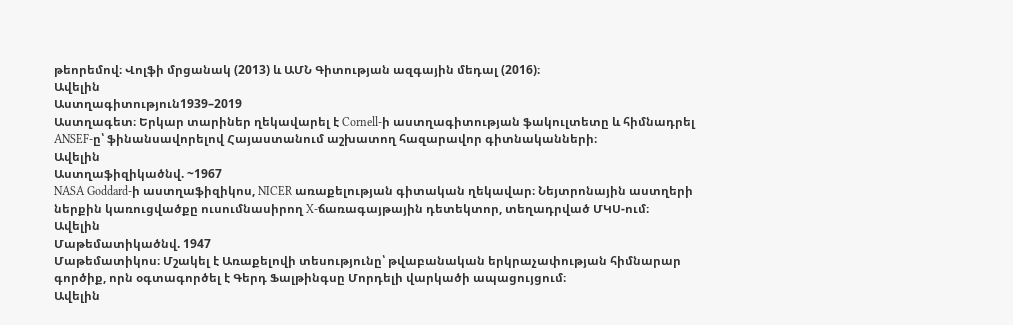թեորեմով։ Վոլֆի մրցանակ (2013) և ԱՄՆ Գիտության ազգային մեդալ (2016)։
Ավելին
Աստղագիտություն1939–2019
Աստղագետ։ Երկար տարիներ ղեկավարել է Cornell-ի աստղագիտության ֆակուլտետը և հիմնադրել ANSEF-ը՝ ֆինանսավորելով Հայաստանում աշխատող հազարավոր գիտնականների։
Ավելին
Աստղաֆիզիկածնվ. ~1967
NASA Goddard-ի աստղաֆիզիկոս, NICER առաքելության գիտական ղեկավար։ Նեյտրոնային աստղերի ներքին կառուցվածքը ուսումնասիրող X-ճառագայթային դետեկտոր, տեղադրված ՄԿՍ-ում։
Ավելին
Մաթեմատիկածնվ. 1947
Մաթեմատիկոս։ Մշակել է Առաքելովի տեսությունը՝ թվաբանական երկրաչափության հիմնարար գործիք, որն օգտագործել է Գերդ Ֆալթինգսը Մորդելի վարկածի ապացույցում։
Ավելին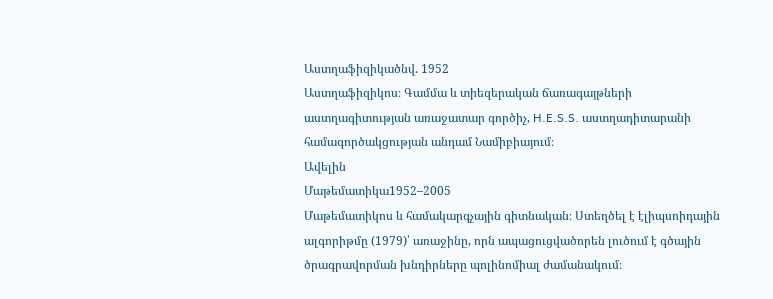Աստղաֆիզիկածնվ. 1952
Աստղաֆիզիկոս։ Գամմա և տիեզերական ճառագայթների աստղագիտության առաջատար գործիչ, H.E.S.S. աստղադիտարանի համագործակցության անդամ Նամիբիայում։
Ավելին
Մաթեմատիկա1952–2005
Մաթեմատիկոս և համակարգչային գիտնական։ Ստեղծել է էլիպսոիդային ալգորիթմը (1979)՝ առաջինը, որն ապացուցվածորեն լուծում է գծային ծրագրավորման խնդիրները պոլինոմիալ ժամանակում։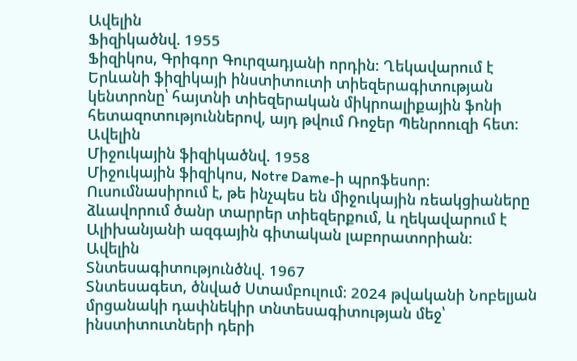Ավելին
Ֆիզիկածնվ. 1955
Ֆիզիկոս, Գրիգոր Գուրզադյանի որդին։ Ղեկավարում է Երևանի ֆիզիկայի ինստիտուտի տիեզերագիտության կենտրոնը՝ հայտնի տիեզերական միկրոալիքային ֆոնի հետազոտություններով, այդ թվում Ռոջեր Պենրոուզի հետ։
Ավելին
Միջուկային ֆիզիկածնվ. 1958
Միջուկային ֆիզիկոս, Notre Dame-ի պրոֆեսոր։ Ուսումնասիրում է, թե ինչպես են միջուկային ռեակցիաները ձևավորում ծանր տարրեր տիեզերքում, և ղեկավարում է Ալիխանյանի ազգային գիտական լաբորատորիան։
Ավելին
Տնտեսագիտությունծնվ. 1967
Տնտեսագետ, ծնված Ստամբուլում։ 2024 թվականի Նոբելյան մրցանակի դափնեկիր տնտեսագիտության մեջ՝ ինստիտուտների դերի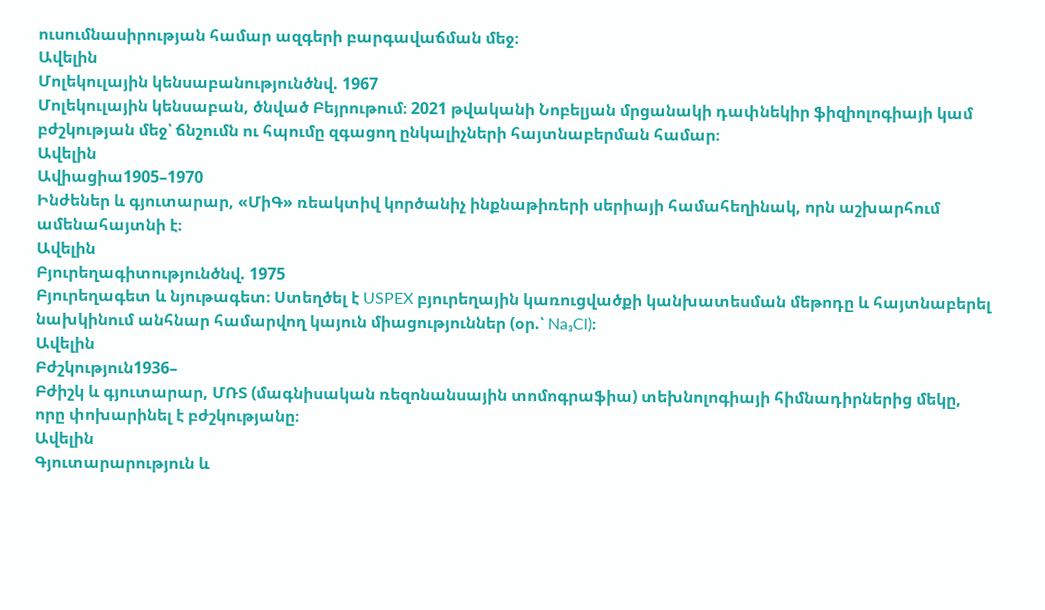ուսումնասիրության համար ազգերի բարգավաճման մեջ։
Ավելին
Մոլեկուլային կենսաբանությունծնվ. 1967
Մոլեկուլային կենսաբան, ծնված Բեյրութում։ 2021 թվականի Նոբելյան մրցանակի դափնեկիր ֆիզիոլոգիայի կամ բժշկության մեջ՝ ճնշումն ու հպումը զգացող ընկալիչների հայտնաբերման համար։
Ավելին
Ավիացիա1905–1970
Ինժեներ և գյուտարար, «ՄիԳ» ռեակտիվ կործանիչ ինքնաթիռերի սերիայի համահեղինակ, որն աշխարհում ամենահայտնի է։
Ավելին
Բյուրեղագիտությունծնվ. 1975
Բյուրեղագետ և նյութագետ։ Ստեղծել է USPEX բյուրեղային կառուցվածքի կանխատեսման մեթոդը և հայտնաբերել նախկինում անհնար համարվող կայուն միացություններ (օր.՝ Na₃Cl)։
Ավելին
Բժշկություն1936–
Բժիշկ և գյուտարար, ՄՌՏ (մագնիսական ռեզոնանսային տոմոգրաֆիա) տեխնոլոգիայի հիմնադիրներից մեկը, որը փոխարինել է բժշկությանը։
Ավելին
Գյուտարարություն և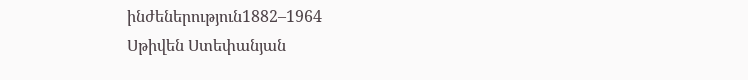ինժեներություն1882–1964
Սթիվեն Ստեփանյան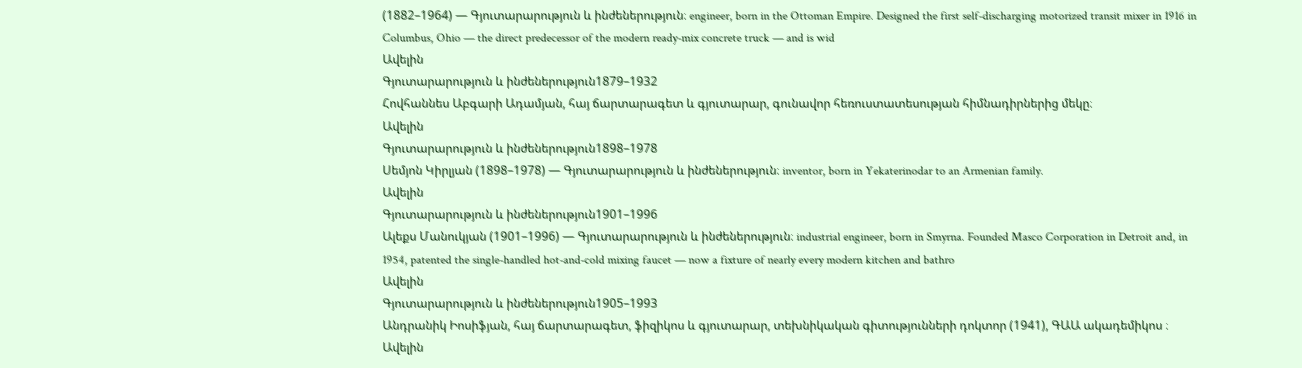(1882–1964) — Գյուտարարություն և ինժեներություն։ engineer, born in the Ottoman Empire. Designed the first self-discharging motorized transit mixer in 1916 in Columbus, Ohio — the direct predecessor of the modern ready-mix concrete truck — and is wid
Ավելին
Գյուտարարություն և ինժեներություն1879–1932
Հովհաննես Աբգարի Ադամյան, հայ ճարտարագետ և գյուտարար, գունավոր հեռուստատեսության հիմնադիրներից մեկը։
Ավելին
Գյուտարարություն և ինժեներություն1898–1978
Սեմյոն Կիրլյան (1898–1978) — Գյուտարարություն և ինժեներություն։ inventor, born in Yekaterinodar to an Armenian family.
Ավելին
Գյուտարարություն և ինժեներություն1901–1996
Ալեքս Մանուկյան (1901–1996) — Գյուտարարություն և ինժեներություն։ industrial engineer, born in Smyrna. Founded Masco Corporation in Detroit and, in 1954, patented the single-handled hot-and-cold mixing faucet — now a fixture of nearly every modern kitchen and bathro
Ավելին
Գյուտարարություն և ինժեներություն1905–1993
Անդրանիկ Իոսիֆյան, հայ ճարտարագետ, ֆիզիկոս և գյուտարար, տեխնիկական գիտությունների դոկտոր (1941), ԳԱԱ ակադեմիկոս ։
Ավելին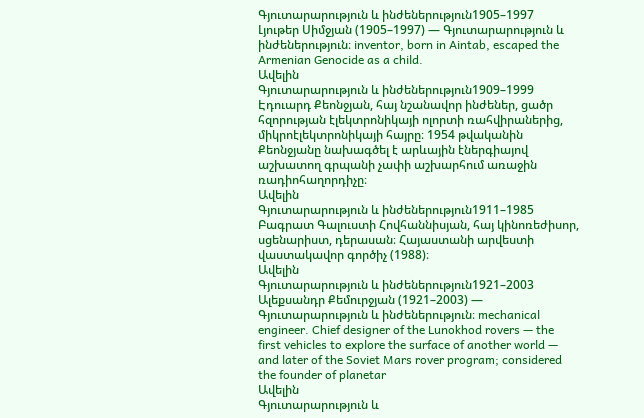Գյուտարարություն և ինժեներություն1905–1997
Լյութեր Սիմջյան (1905–1997) — Գյուտարարություն և ինժեներություն։ inventor, born in Aintab, escaped the Armenian Genocide as a child.
Ավելին
Գյուտարարություն և ինժեներություն1909–1999
Էդուարդ Քեոնջյան, հայ նշանավոր ինժեներ, ցածր հզորության էլեկտրոնիկայի ոլորտի ռահվիրաներից, միկրոէլեկտրոնիկայի հայրը։ 1954 թվականին Քեոնջյանը նախագծել է արևային էներգիայով աշխատող գրպանի չափի աշխարհում առաջին ռադիոհաղորդիչը։
Ավելին
Գյուտարարություն և ինժեներություն1911–1985
Բագրատ Գալուստի Հովհաննիսյան, հայ կինոռեժիսոր, սցենարիստ, դերասան։ Հայաստանի արվեստի վաստակավոր գործիչ (1988)։
Ավելին
Գյուտարարություն և ինժեներություն1921–2003
Ալեքսանդր Քեմուրջյան (1921–2003) — Գյուտարարություն և ինժեներություն։ mechanical engineer. Chief designer of the Lunokhod rovers — the first vehicles to explore the surface of another world — and later of the Soviet Mars rover program; considered the founder of planetar
Ավելին
Գյուտարարություն և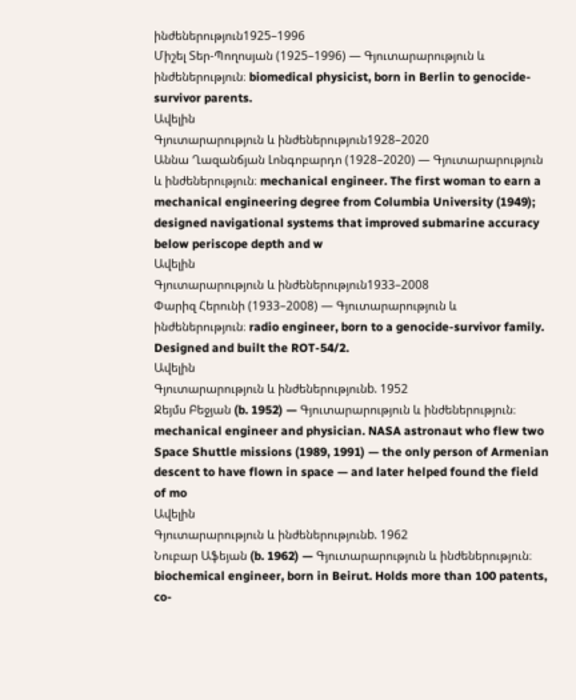ինժեներություն1925–1996
Միշել Տեր-Պողոսյան (1925–1996) — Գյուտարարություն և ինժեներություն։ biomedical physicist, born in Berlin to genocide-survivor parents.
Ավելին
Գյուտարարություն և ինժեներություն1928–2020
Աննա Ղազանճյան Լոնգոբարդո (1928–2020) — Գյուտարարություն և ինժեներություն։ mechanical engineer. The first woman to earn a mechanical engineering degree from Columbia University (1949); designed navigational systems that improved submarine accuracy below periscope depth and w
Ավելին
Գյուտարարություն և ինժեներություն1933–2008
Փարիզ Հերունի (1933–2008) — Գյուտարարություն և ինժեներություն։ radio engineer, born to a genocide-survivor family. Designed and built the ROT-54/2.
Ավելին
Գյուտարարություն և ինժեներությունb. 1952
Ջեյմս Բեջյան (b. 1952) — Գյուտարարություն և ինժեներություն։ mechanical engineer and physician. NASA astronaut who flew two Space Shuttle missions (1989, 1991) — the only person of Armenian descent to have flown in space — and later helped found the field of mo
Ավելին
Գյուտարարություն և ինժեներությունb. 1962
Նուբար Աֆեյան (b. 1962) — Գյուտարարություն և ինժեներություն։ biochemical engineer, born in Beirut. Holds more than 100 patents, co-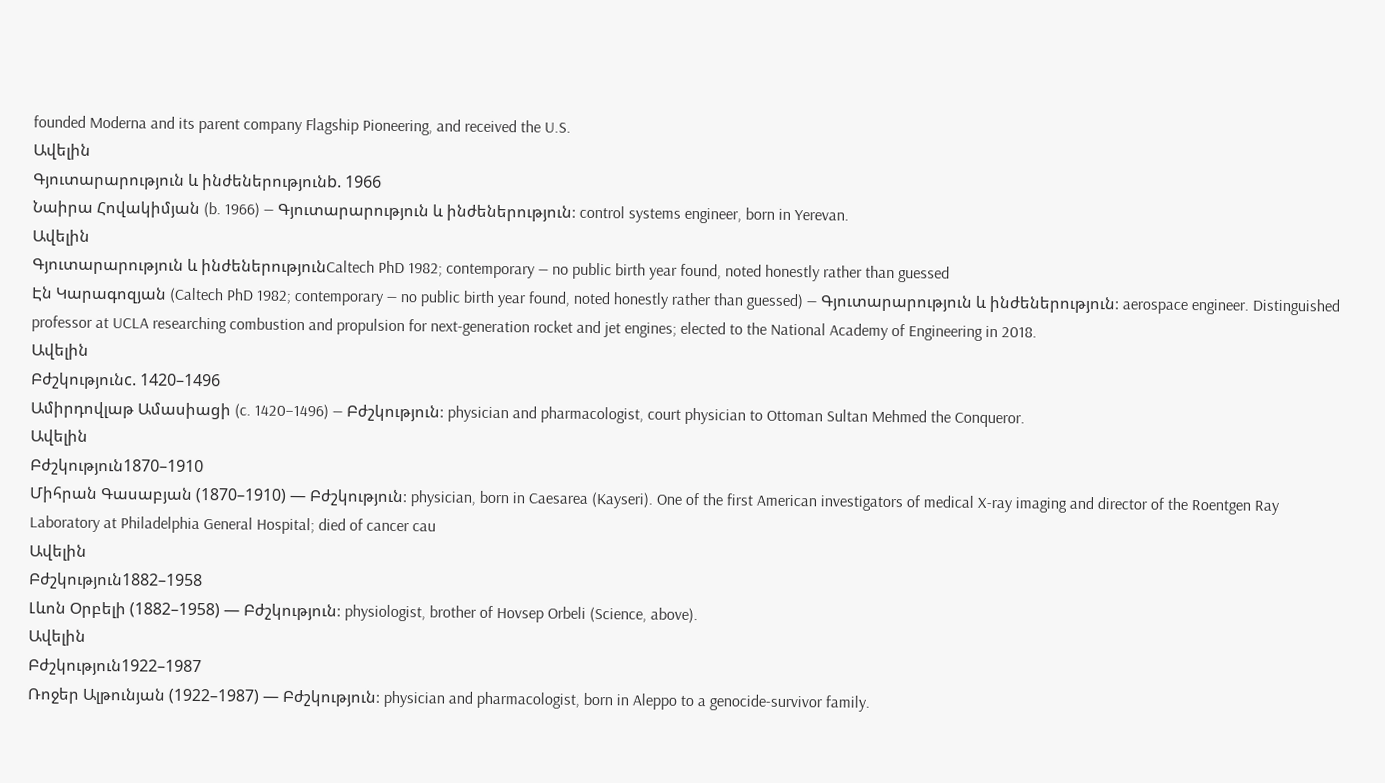founded Moderna and its parent company Flagship Pioneering, and received the U.S.
Ավելին
Գյուտարարություն և ինժեներությունb. 1966
Նաիրա Հովակիմյան (b. 1966) — Գյուտարարություն և ինժեներություն։ control systems engineer, born in Yerevan.
Ավելին
Գյուտարարություն և ինժեներությունCaltech PhD 1982; contemporary — no public birth year found, noted honestly rather than guessed
Էն Կարագոզյան (Caltech PhD 1982; contemporary — no public birth year found, noted honestly rather than guessed) — Գյուտարարություն և ինժեներություն։ aerospace engineer. Distinguished professor at UCLA researching combustion and propulsion for next-generation rocket and jet engines; elected to the National Academy of Engineering in 2018.
Ավելին
Բժշկությունc. 1420–1496
Ամիրդովլաթ Ամասիացի (c. 1420–1496) — Բժշկություն։ physician and pharmacologist, court physician to Ottoman Sultan Mehmed the Conqueror.
Ավելին
Բժշկություն1870–1910
Միհրան Գասաբյան (1870–1910) — Բժշկություն։ physician, born in Caesarea (Kayseri). One of the first American investigators of medical X-ray imaging and director of the Roentgen Ray Laboratory at Philadelphia General Hospital; died of cancer cau
Ավելին
Բժշկություն1882–1958
Լևոն Օրբելի (1882–1958) — Բժշկություն։ physiologist, brother of Hovsep Orbeli (Science, above).
Ավելին
Բժշկություն1922–1987
Ռոջեր Ալթունյան (1922–1987) — Բժշկություն։ physician and pharmacologist, born in Aleppo to a genocide-survivor family.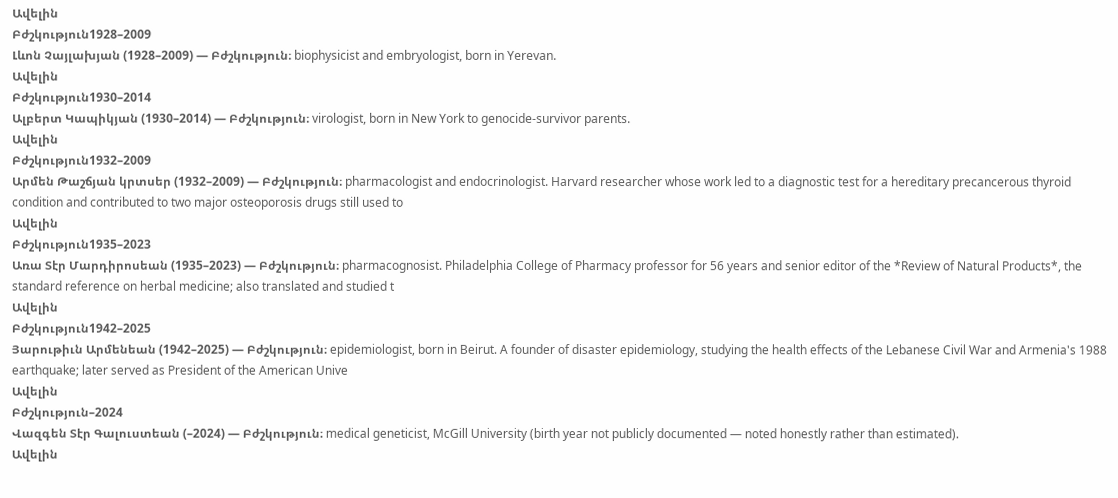Ավելին
Բժշկություն1928–2009
Լևոն Չայլախյան (1928–2009) — Բժշկություն։ biophysicist and embryologist, born in Yerevan.
Ավելին
Բժշկություն1930–2014
Ալբերտ Կապիկյան (1930–2014) — Բժշկություն։ virologist, born in New York to genocide-survivor parents.
Ավելին
Բժշկություն1932–2009
Արմեն Թաշճյան կրտսեր (1932–2009) — Բժշկություն։ pharmacologist and endocrinologist. Harvard researcher whose work led to a diagnostic test for a hereditary precancerous thyroid condition and contributed to two major osteoporosis drugs still used to
Ավելին
Բժշկություն1935–2023
Առա Տէր Մարդիրոսեան (1935–2023) — Բժշկություն։ pharmacognosist. Philadelphia College of Pharmacy professor for 56 years and senior editor of the *Review of Natural Products*, the standard reference on herbal medicine; also translated and studied t
Ավելին
Բժշկություն1942–2025
Յարութիւն Արմենեան (1942–2025) — Բժշկություն։ epidemiologist, born in Beirut. A founder of disaster epidemiology, studying the health effects of the Lebanese Civil War and Armenia's 1988 earthquake; later served as President of the American Unive
Ավելին
Բժշկություն–2024
Վազգեն Տէր Գալուստեան (–2024) — Բժշկություն։ medical geneticist, McGill University (birth year not publicly documented — noted honestly rather than estimated).
Ավելին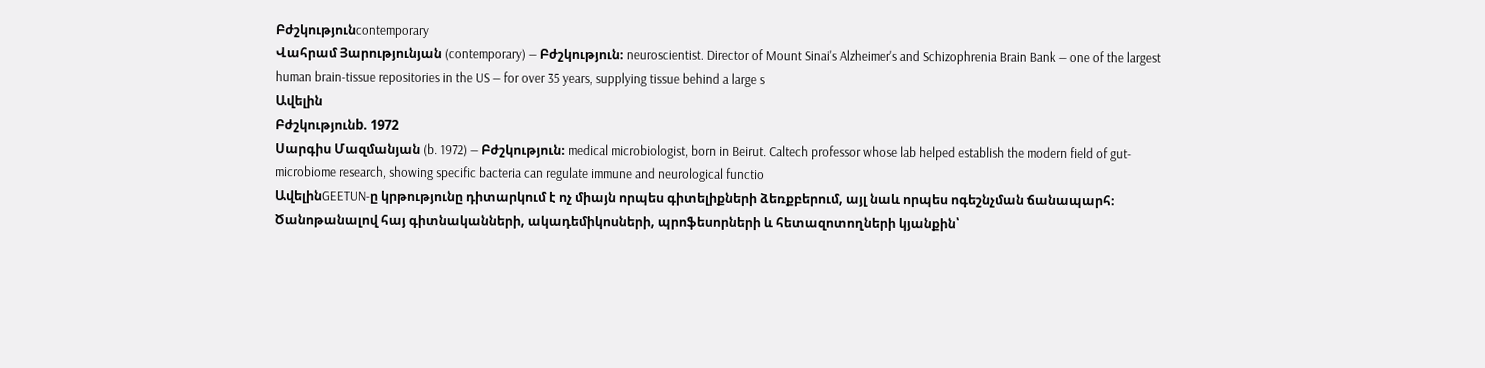Բժշկությունcontemporary
Վահրամ Յարությունյան (contemporary) — Բժշկություն։ neuroscientist. Director of Mount Sinai's Alzheimer's and Schizophrenia Brain Bank — one of the largest human brain-tissue repositories in the US — for over 35 years, supplying tissue behind a large s
Ավելին
Բժշկությունb. 1972
Սարգիս Մազմանյան (b. 1972) — Բժշկություն։ medical microbiologist, born in Beirut. Caltech professor whose lab helped establish the modern field of gut-microbiome research, showing specific bacteria can regulate immune and neurological functio
ԱվելինGEETUN-ը կրթությունը դիտարկում է ոչ միայն որպես գիտելիքների ձեռքբերում, այլ նաև որպես ոգեշնչման ճանապարհ։ Ծանոթանալով հայ գիտնականների, ակադեմիկոսների, պրոֆեսորների և հետազոտողների կյանքին՝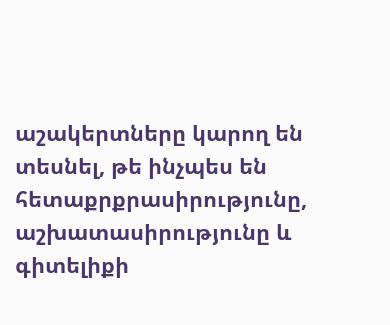աշակերտները կարող են տեսնել, թե ինչպես են հետաքրքրասիրությունը, աշխատասիրությունը և գիտելիքի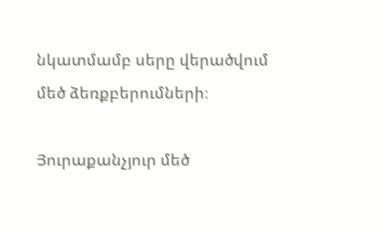նկատմամբ սերը վերածվում մեծ ձեռքբերումների։

Յուրաքանչյուր մեծ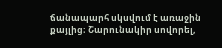ճանապարհ սկսվում է առաջին քայլից։ Շարունակիր սովորել,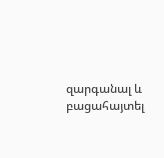զարգանալ և բացահայտել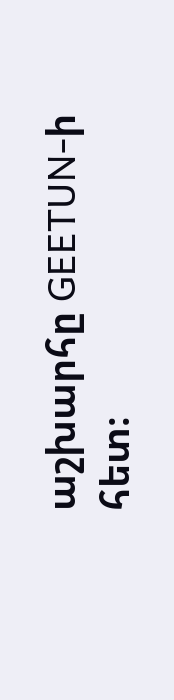աշխարհը GEETUN-ի հետ։